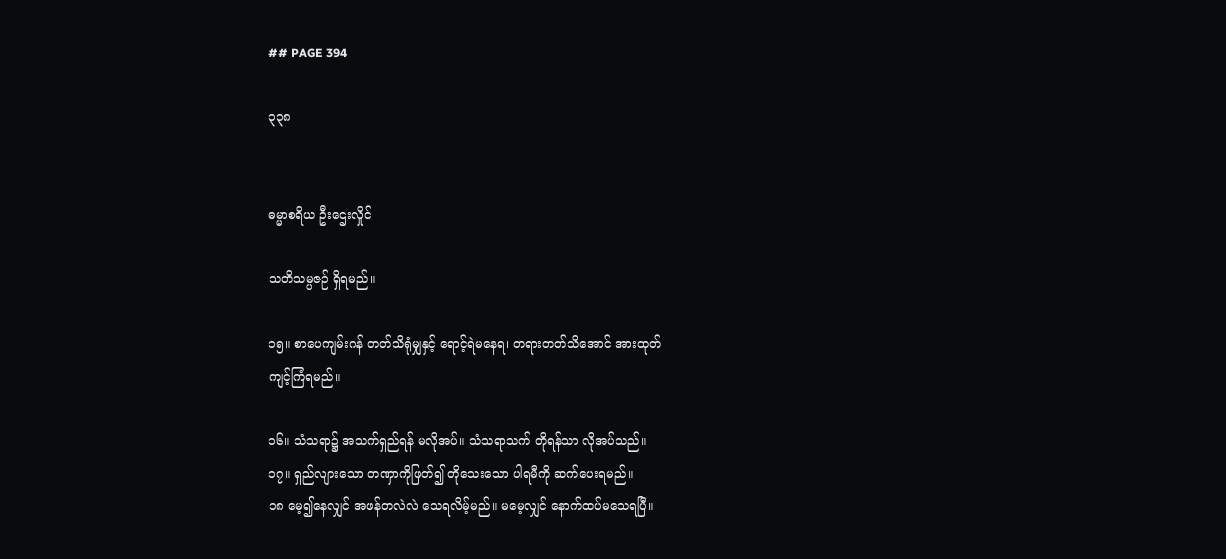## PAGE 394

၃၃၈


ဓမ္မာစရိယ ဦးဌေးလှိုင်

သတိသမ္ပဇဉ် ရှိရမည်။

၁၅။ စာပေကျမ်းဂန် တတ်သိရုံမျှနှင့် ရောင့်ရဲမနေရ၊ တရားတတ်သိအောင် အားထုတ်
ကျင့်ကြံရမည်။

၁၆။ သံသရာ၌ အသက်ရှည်ရန် မလိုအပ်။ သံသရာသက် တိုရန်သာ လိုအပ်သည်။
၁၇။ ရှည်လျားသော တဏှာကိုဖြတ်၍ တိုသေးသော ပါရမီကို ဆက်ပေးရမည်။
၁၈ မေ့၍နေလျှင် အဖန်တလဲလဲ သေရလိမ့်မည်။ မမေ့လျှင် နောက်ထပ်မသေရပြီ။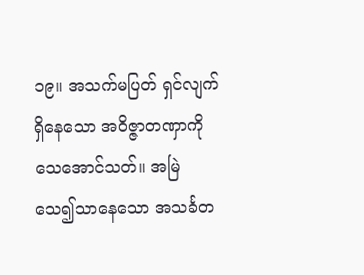၁၉။ အသက်မပြတ် ရှင်လျက်ရှိနေသော အဝိဇ္ဇာတဏှာကို သေအောင်သတ်။ အမြဲ
သေ၍သာနေသော အသင်္ခတ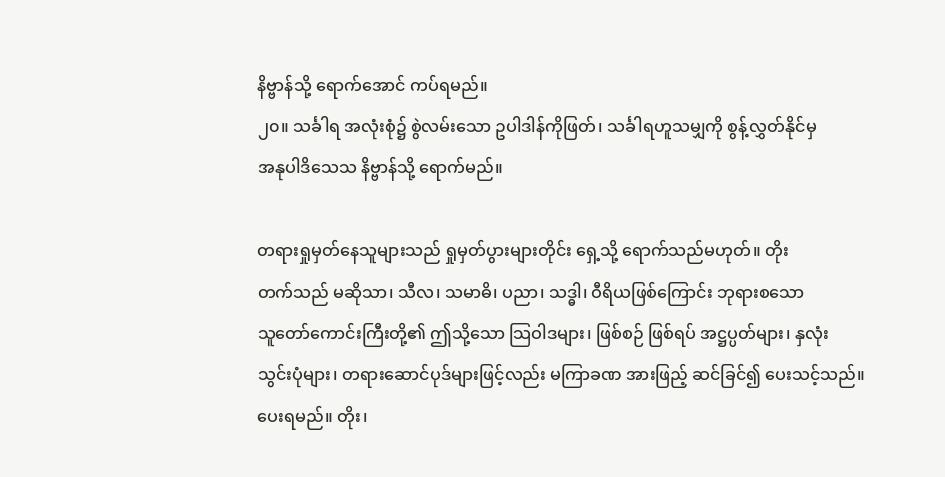နိဗ္ဗာန်သို့ ရောက်အောင် ကပ်ရမည်။
၂၀။ သင်္ခါရ အလုံးစုံ၌ စွဲလမ်းသော ဥပါဒါန်ကိုဖြတ်၊ သင်္ခါရဟူသမျှကို စွန့်လွှတ်နိုင်မှ
အနုပါဒိသေသ နိဗ္ဗာန်သို့ ရောက်မည်။

တရားရှုမှတ်နေသူများသည် ရှုမှတ်ပွားများတိုင်း ရှေ့သို့ ရောက်သည်မဟုတ်။ တိုး
တက်သည် မဆိုသာ၊ သီလ၊ သမာဓိ၊ ပညာ၊ သဒ္ဓါ၊ ဝီရိယဖြစ်ကြောင်း ဘုရားစသော
သူတော်ကောင်းကြီးတို့၏ ဤသို့သော သြဝါဒများ၊ ဖြစ်စဉ် ဖြစ်ရပ် အဋ္ဌပ္ပတ်များ၊ နှလုံး
သွင်းပုံများ၊ တရားဆောင်ပုဒ်များဖြင့်လည်း မကြာခဏ အားဖြည့် ဆင်ခြင်၍ ပေးသင့်သည်။
ပေးရမည်။ တိုး၊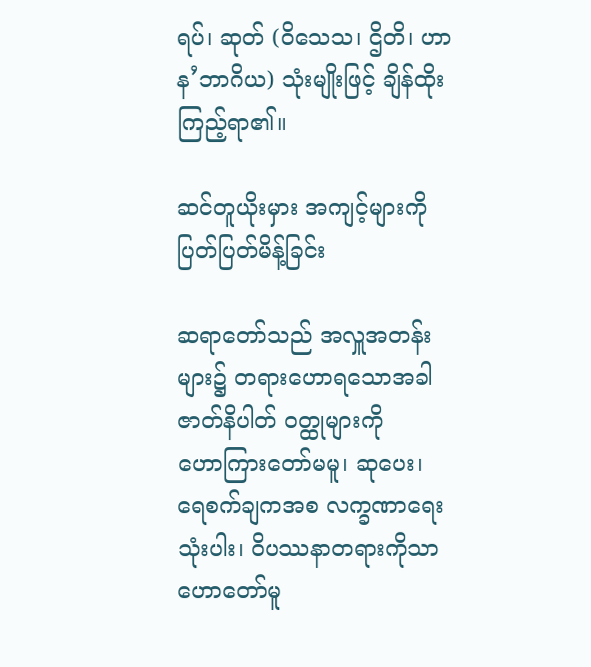ရပ်၊ ဆုတ် (ဝိသေသ၊ ဌိတိ၊ ဟာန’ဘာဂိယ) သုံးမျိုးဖြင့် ချိန်ထိုးကြည့်ရာ၏။

ဆင်တူယိုးမှား အကျင့်များကို ပြတ်ပြတ်မိန့်ခြင်း

ဆရာတော်သည် အလှူအတန်းများ၌ တရားဟောရသောအခါ ဇာတ်နိပါတ် ဝတ္ထုများကို
ဟောကြားတော်မမူ၊ ဆုပေး၊ ရေစက်ချကအစ လက္ခဏာရေး သုံးပါး၊ ဝိပဿနာတရားကိုသာ
ဟောတော်မူ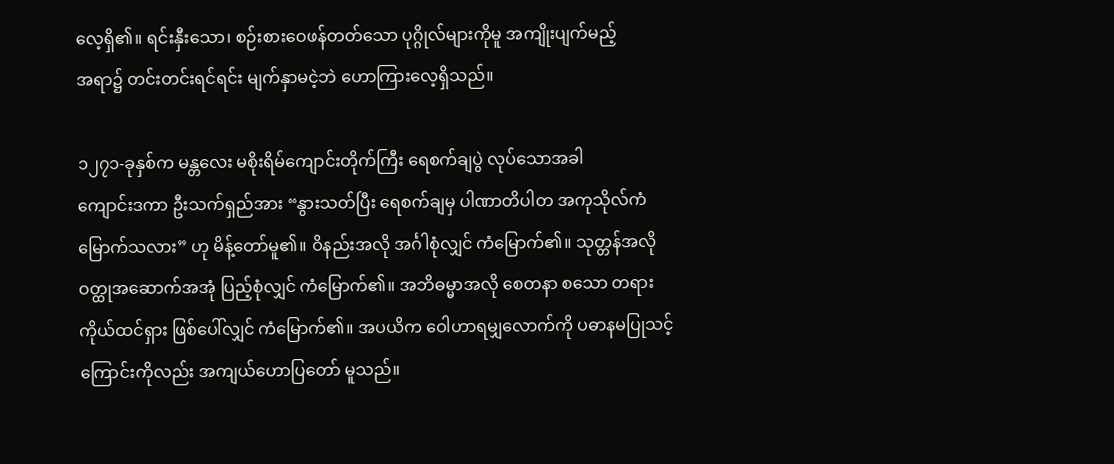လေ့ရှိ၏။ ရင်းနှီးသော၊ စဉ်းစားဝေဖန်တတ်သော ပုဂ္ဂိုလ်များကိုမူ အကျိုးပျက်မည့်
အရာ၌ တင်းတင်းရင်ရင်း မျက်နှာမငဲ့ဘဲ ဟောကြားလေ့ရှိသည်။

၁၂၇၁-ခုနှစ်က မန္တလေး မစိုးရိမ်ကျောင်းတိုက်ကြီး ရေစက်ချပွဲ လုပ်သောအခါ
ကျောင်းဒကာ ဦးသက်ရှည်အား “နွားသတ်ပြီး ရေစက်ချမှ ပါဏာတိပါတ အကုသိုလ်ကံ
မြောက်သလား” ဟု မိန့်တော်မူ၏။ ဝိနည်းအလို အင်္ဂါစုံလျှင် ကံမြောက်၏။ သုတ္တန်အလို
ဝတ္ထုအဆောက်အအုံ ပြည့်စုံလျှင် ကံမြောက်၏။ အဘိဓမ္မာအလို စေတနာ စသော တရား
ကိုယ်ထင်ရှား ဖြစ်ပေါ်လျှင် ကံမြောက်၏။ အပယိက ဝေါဟာရမျှလောက်ကို ပဓာနမပြုသင့်
ကြောင်းကိုလည်း အကျယ်ဟောပြတော် မူသည်။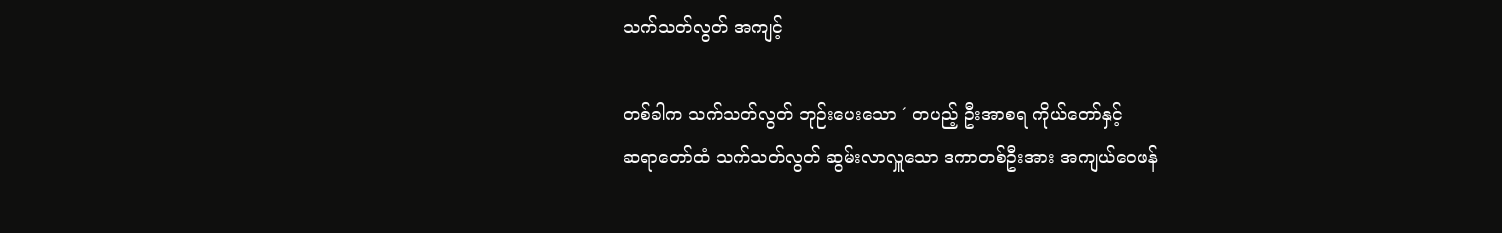သက်သတ်လွတ် အကျင့်

တစ်ခါက သက်သတ်လွတ် ဘုဉ်းပေးသော ´ တပည့် ဦးအာစရ ကိုယ်တော်နှင့်
ဆရာတော်ထံ သက်သတ်လွတ် ဆွမ်းလာလှူသော ဒကာတစ်ဦးအား အကျယ်ဝေဖန်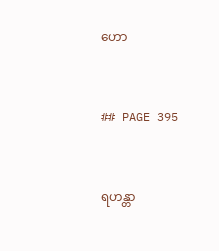ဟော


## PAGE 395


ရဟန္တာ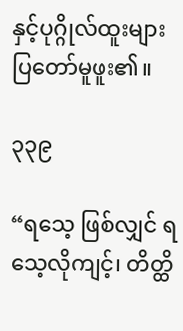နှင့်ပုဂ္ဂိုလ်ထူးများ
ပြတော်မူဖူး၏။

၃၃၉

“ရသေ့ ဖြစ်လျှင် ရသေ့လိုကျင့်၊ တိတ္ထိ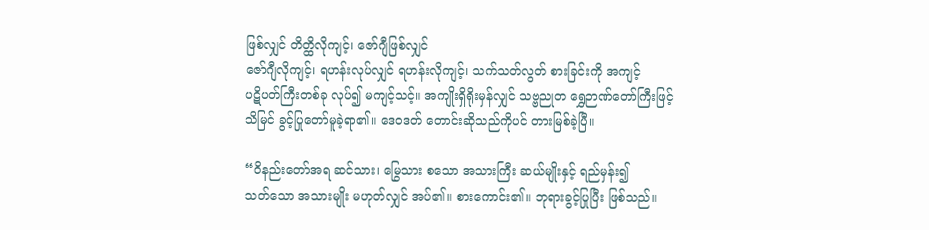ဖြစ်လျှင် တိတ္ထိလိုကျင့်၊ ဇော်ဂျီဖြစ်လျှင်
ဇော်ဂျီလိုကျင့်၊ ရဟန်းလုပ်လျှင် ရဟန်းလိုကျင့်၊ သက်သတ်လွတ် စားခြင်းကို အကျင့်
ပဋိပတ်ကြီးတစ်ခု လုပ်၍ မကျင့်သင့်။ အကျိုးရှိရိုးမှန်လျှင် သဗ္ဗညုတ ရွှေဉာဏ်တော်ကြီးဖြင့်
သိမြင် ခွင့်ပြုတော်မူခဲ့ရာ၏။ ဒေဝဒတ် တောင်းဆိုသည်ကိုပင် တားမြစ်ခဲ့ပြီ။

“ဝိနည်းတော်အရ ဆင်သား၊ မြွေသား စသော အသားကြီး ဆယ်မျိုးနှင့် ရည်မှန်း၍
သတ်သော အသားမျိုး မဟုတ်လျှင် အပ်၏။ စားကောင်း၏။ ဘုရားခွင့်ပြုပြီး ဖြစ်သည်။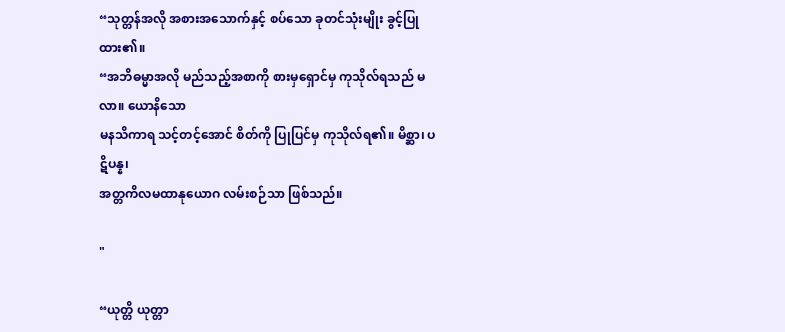“သုတ္တန်အလို အစားအသောက်နှင့် စပ်သော ခုတင်သုံးမျိုး ခွင့်ပြုထား၏။
“အဘိဓမ္မာအလို မည်သည့်အစာကို စားမှရှောင်မှ ကုသိုလ်ရသည် မလာ။ ယောနိသော
မနသိကာရ သင့်တင့်အောင် စိတ်ကို ပြုပြင်မှ ကုသိုလ်ရ၏။ မိစ္ဆာ၊ ပဋိပန္န၊
အတ္တကိလမထာနုယောဂ လမ်းစဉ်သာ ဖြစ်သည်။

"

“ယုတ္တိ ယုတ္တာ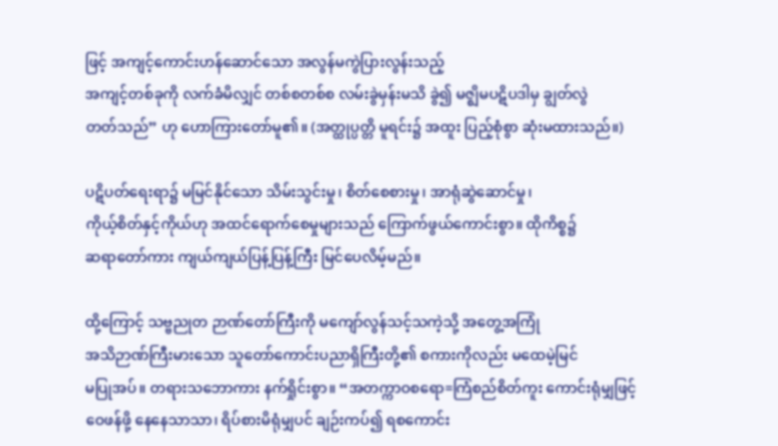ဖြင့် အကျင့်ကောင်းဟန်ဆောင်သော အလွန်မကွဲပြားလွန်းသည့်
အကျင့်တစ်ခုကို လက်ခံမိလျှင် တစ်စတစ်စ လမ်းခွဲမှန်းမသိ ခွဲ၍ မဇ္ဈိမပဋိပဒါမှ ချွတ်လွဲ
တတ်သည်” ဟု ဟောကြားတော်မူ၏။ (အတ္ထုပ္ပတ္တိ မူရင်း၌ အထူး ပြည့်စုံစွာ ဆုံးမထားသည်။)

ပဋိပတ်ရေးရာ၌ မမြင်နိုင်သော သိမ်းသွင်းမှု၊ စိတ်စေစားမှု၊ အာရုံဆွဲဆောင်မှု၊
ကိုယ့်စိတ်နှင့်ကိုယ်ဟု အထင်ရောက်စေမှုများသည် ကြောက်ဖွယ်ကောင်းစွာ။ ထိုကိစ္စ၌
ဆရာတော်ကား ကျယ်ကျယ်ပြန့်ပြန့်ကြီး မြင်ပေလိမ့်မည်။

ထို့ကြောင့် သဗ္ဗညုတ ဉာဏ်တော်ကြီးကို မကျော်လွန်သင့်သကဲ့သို့ အတွေ့အကြုံ
အသိဉာဏ်ကြီးမားသော သူတော်ကောင်းပညာရှိကြီးတို့၏ စကားကိုလည်း မထေမဲ့မြင်
မပြုအပ်။ တရားသဘောကား နက်ရှိုင်းစွာ။ “အတက္ကာဝစရော=ကြံစည်စိတ်ကူး ကောင်းရုံမျှဖြင့်
ဝေဖန်ဖို့ နေနေသာသာ၊ ရိပ်စားမိရုံမျှပင် ချဉ်းကပ်၍ ရစကောင်း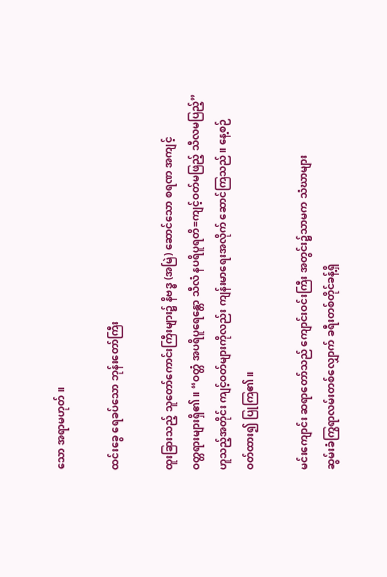သော အရာမဟုတ်။

ထင်းခွေ ရေခပ်သော ဘုန်းတော်ကြီး

ထူးခြားသည့် သူတော်ကောင်းကြီးများ၌ နိဗဒ္ဓ (အမြဲ) ဆောင်သော စရဏ အကျင့်
ဝတ္တရားများရှိ၏။ “ဝတ္တံ အပရိပူရေန္တော သီလံ နပရိပူရတိ=ကျင့်ဝတ်မဖြည့် သီလမပြည့်”
ဟူသည့်အတိုင်း ကျင့်ဝတ်များကိုလည်း ကျန်းမာရေးအလိုက် ဆောင်ကြသည်။ နေ့စဉ်
ဝတ်ထား၍ ပြုကြ၏။

မင်းကျောင်း ဆရာတော်သည် ကျောင်းဝင်းကြီး အတွင်း၌သာမက သံဃာများ
ဆွမ်းခံကြွရာလမ်းတစ်လျှောက် ခရီးတစ်တိုင်ခန့်ရှိ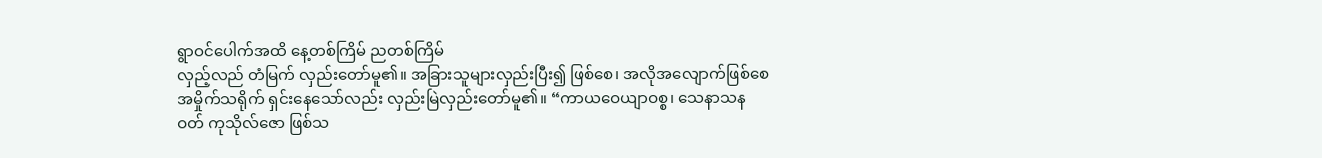ရွာဝင်ပေါက်အထိ နေ့တစ်ကြိမ် ညတစ်ကြိမ်
လှည့်လည် တံမြက် လှည်းတော်မူ၏။ အခြားသူများလှည်းပြီး၍ ဖြစ်စေ၊ အလိုအလျောက်ဖြစ်စေ
အမှိုက်သရိုက် ရှင်းနေသော်လည်း လှည်းမြဲလှည်းတော်မူ၏။ “ကာယဝေယျာဝစ္စ၊ သေနာသန
ဝတ် ကုသိုလ်ဇော ဖြစ်သ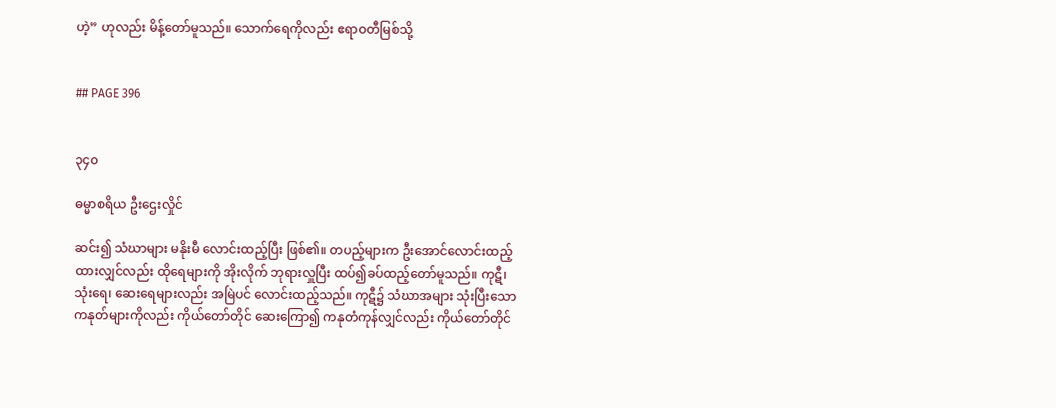ဟဲ့” ဟုလည်း မိန့်တော်မူသည်။ သောက်ရေကိုလည်း ဧရာဝတီမြစ်သို့


## PAGE 396


၃၄၀

ဓမ္မာစရိယ ဦးဌေးလှိုင်

ဆင်း၍ သံဃာများ မနိုးမီ လောင်းထည့်ပြီး ဖြစ်၏။ တပည့်များက ဦးအောင်လောင်းထည့်
ထားလျှင်လည်း ထိုရေများကို အိုးလိုက် ဘုရားလှူပြီး ထပ်၍ခပ်ထည့်တော်မူသည်။ ကုဋီ၊
သုံးရေ၊ ဆေးရေများလည်း အမြဲပင် လောင်းထည့်သည်။ ကုဋီ၌ သံဃာအများ သုံးပြီးသော
ကနုတ်များကိုလည်း ကိုယ်တော်တိုင် ဆေးကြော၍ ကနုတံကုန်လျှင်လည်း ကိုယ်တော်တိုင်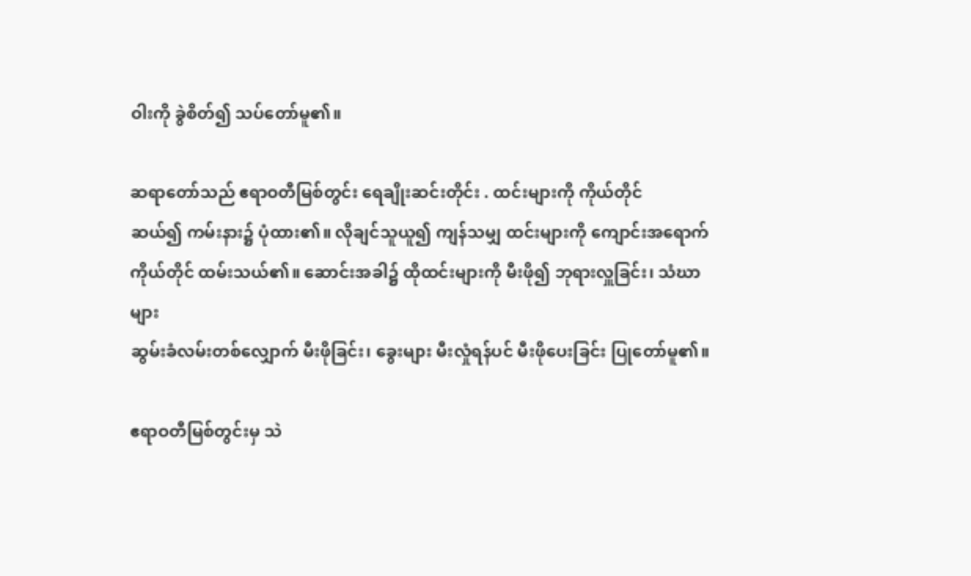ဝါးကို ခွဲစိတ်၍ သပ်တော်မူ၏။

ဆရာတော်သည် ဧရာဝတီမြစ်တွင်း ရေချိုးဆင်းတိုင်း . ထင်းများကို ကိုယ်တိုင်
ဆယ်၍ ကမ်းနား၌ ပုံထား၏။ လိုချင်သူယူ၍ ကျန်သမျှ ထင်းများကို ကျောင်းအရောက်
ကိုယ်တိုင် ထမ်းသယ်၏။ ဆောင်းအခါ၌ ထိုထင်းများကို မီးဖို၍ ဘုရားလှူခြင်း၊ သံဃာများ
ဆွမ်းခံလမ်းတစ်လျှောက် မီးဖိုခြင်း၊ ခွေးများ မီးလှုံရန်ပင် မီးဖိုပေးခြင်း ပြုတော်မူ၏။

ဧရာဝတီမြစ်တွင်းမှ သဲ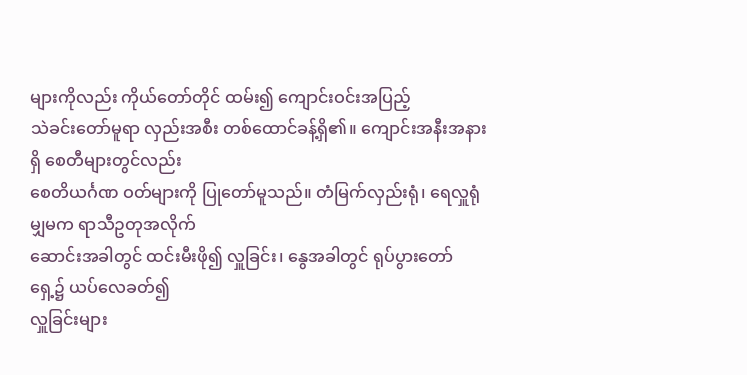များကိုလည်း ကိုယ်တော်တိုင် ထမ်း၍ ကျောင်းဝင်းအပြည့်
သဲခင်းတော်မူရာ လှည်းအစီး တစ်ထောင်ခန့်ရှိ၏။ ကျောင်းအနီးအနားရှိ စေတီများတွင်လည်း
စေတိယင်္ဂဏ ဝတ်များကို ပြုတော်မူသည်။ တံမြက်လှည်းရုံ၊ ရေလှူရုံမျှမက ရာသီဥတုအလိုက်
ဆောင်းအခါတွင် ထင်းမီးဖို၍ လှူခြင်း၊ နွေအခါတွင် ရုပ်ပွားတော်ရှေ့၌ ယပ်လေခတ်၍
လှူခြင်းများ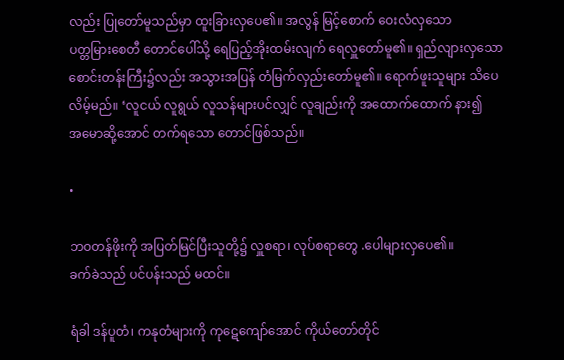လည်း ပြုတော်မူသည်မှာ ထူးခြားလှပေ၏။ အလွန် မြင့်စောက် ဝေးလံလှသော
ပတ္တမြားစေတီ တောင်ပေါ်သို့ ရေပြည့်အိုးထမ်းလျက် ရေလှူတော်မူ၏။ ရှည်လျားလှသော
စောင်းတန်းကြီး၌လည်း အသွားအပြန် တံမြက်လှည်းတော်မူ၏။ ရောက်ဖူးသူများ သိပေ
လိမ့်မည်။ ‘လူငယ် လူရွယ် လူသန်များပင်လျှင် လူချည်းကို အထောက်ထောက် နား၍
အမောဆို့အောင် တက်ရသော တောင်ဖြစ်သည်။

•

ဘဝတန်ဖိုးကို အပြတ်မြင်ပြီးသူတို့၌ လှူစရာ၊ လုပ်စရာတွေ .ပေါများလှပေ၏။
ခက်ခဲသည် ပင်ပန်းသည် မထင်။

ရံခါ ဒန်ပူတံ၊ ကနုတံများကို ကုဋေကျော်အောင် ကိုယ်တော်တိုင်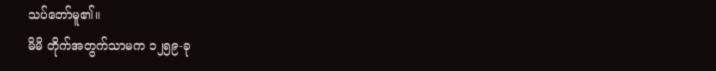သပ်တော်မူ၏။
မိမိ တိုက်အတွက်သာမက ၁၂၅၉-ခု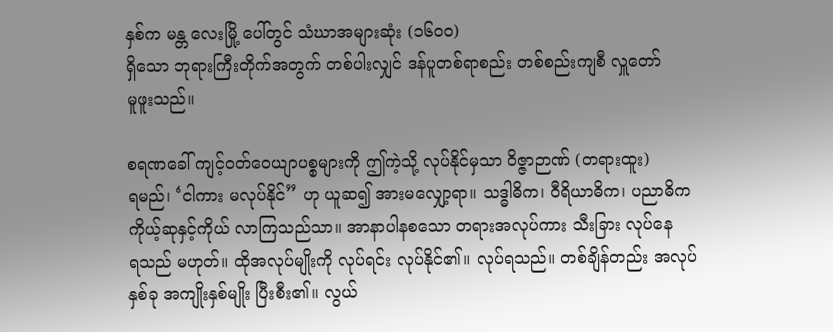နှစ်က မန္တ လေးမြို့ ပေါ်တွင် သံဃာအများဆုံး (၁၆၀၀)
ရှိသော ဘုရားကြီးတိုက်အတွက် တစ်ပါးလျှင် ဒန်ပူတစ်ရာစည်း တစ်စည်းကျစီ လှူတော်
မူဖူးသည်။

စရဏခေါ် ကျင့်ဝတ်ဝေယျာပစ္စများကို ဤကဲ့သို့ လုပ်နိုင်မှသာ ဝိဇ္ဇာဉာဏ် (တရားထူး)
ရမည်၊ ‘ငါကား မလုပ်နိုင်” ဟု ယူဆ၍ အားမလျှော့ရာ။ သဒ္ဓါဓိက၊ ဝီရိယာဓိက၊ ပညာဓိက
ကိုယ့်ဆုနှင့်ကိုယ် လာကြသည်သာ။ အာနာပါနစသော တရားအလုပ်ကား သီးခြား လုပ်နေ
ရသည် မဟုတ်။ ထိုအလုပ်မျိုးကို လုပ်ရင်း လုပ်နိုင်၏။ လုပ်ရသည်။ တစ်ချိန်တည်း အလုပ်
နှစ်ခု အကျိုးနှစ်မျိုး ပြီးစီး၏။ လွယ်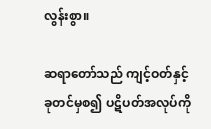လွန်းစွာ။

ဆရာတော်သည် ကျင့်ဝတ်နှင့် ခုတင်မှစ၍ ပဋိပတ်အလုပ်ကို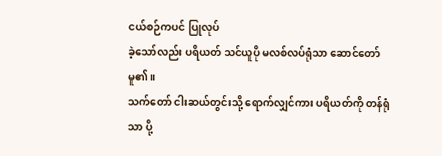ငယ်စဉ်ကပင် ပြုလုပ်
ခဲ့သော်လည်း ပရိယတ် သင်ယူပို မလစ်လပ်ရုံသာ ဆောင်တော်မူ၏။
သက်တော် ငါးဆယ်တွင်းသို့ ရောက်လျှင်ကား ပရိယတ်ကို တန်ရုံသာ ပို့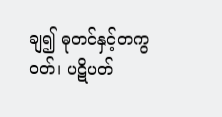ချ၍ ဓုတင်နှင့်တကွ
ဝတ်၊ ပဋိပတ်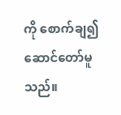ကို စောက်ချ၍ ဆောင်တော်မူသည်။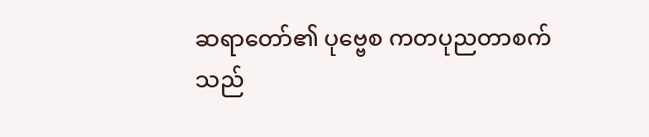ဆရာတော်၏ ပုဗ္ဗေစ ကတပုညတာစက်သည်